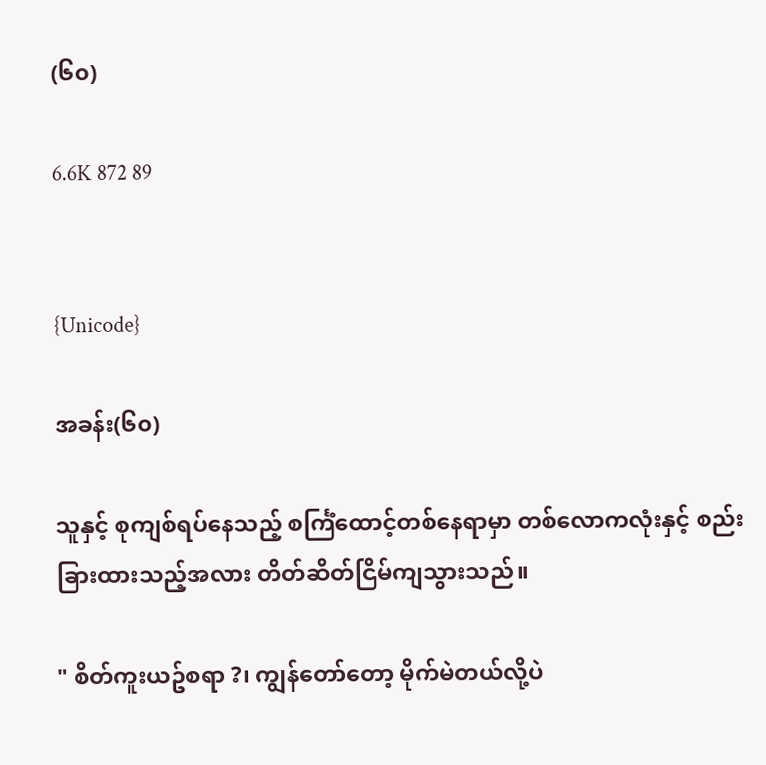(၆၀)

6.6K 872 89


{Unicode}

အခန်း(၆၀)

သူနှင့် စုကျစ်ရပ်နေသည့် စင်္ကြံထောင့်တစ်နေရာမှာ တစ်လောကလုံးနှင့် စည်းခြားထားသည့်အလား တိတ်ဆိတ်ငြိမ်ကျသွားသည်။

" စိတ်ကူးယဥ်စရာ ?၊ ကျွန်တော်တော့ မိုက်မဲတယ်လို့ပဲ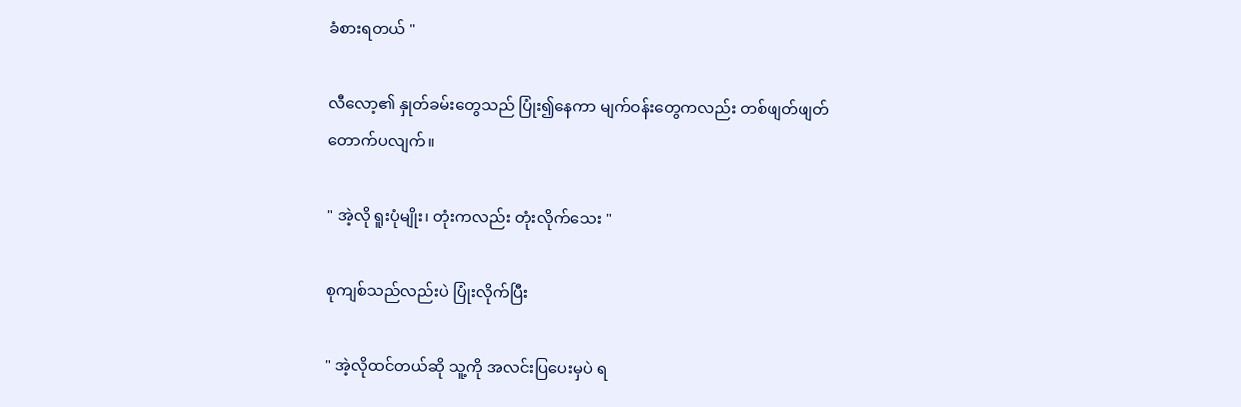ခံစားရတယ် "

လီလော့၏ နှုတ်ခမ်းတွေသည် ပြုံး၍နေကာ မျက်ဝန်းတွေကလည်း တစ်ဖျတ်ဖျတ်တောက်ပလျက်။

" အဲ့လို ရူးပုံမျိုး၊ တုံးကလည်း တုံးလိုက်သေး "

စုကျစ်သည်လည်းပဲ ပြုံးလိုက်ပြီး

" အဲ့လိုထင်တယ်ဆို သူ့ကို အလင်းပြပေးမှပဲ ရ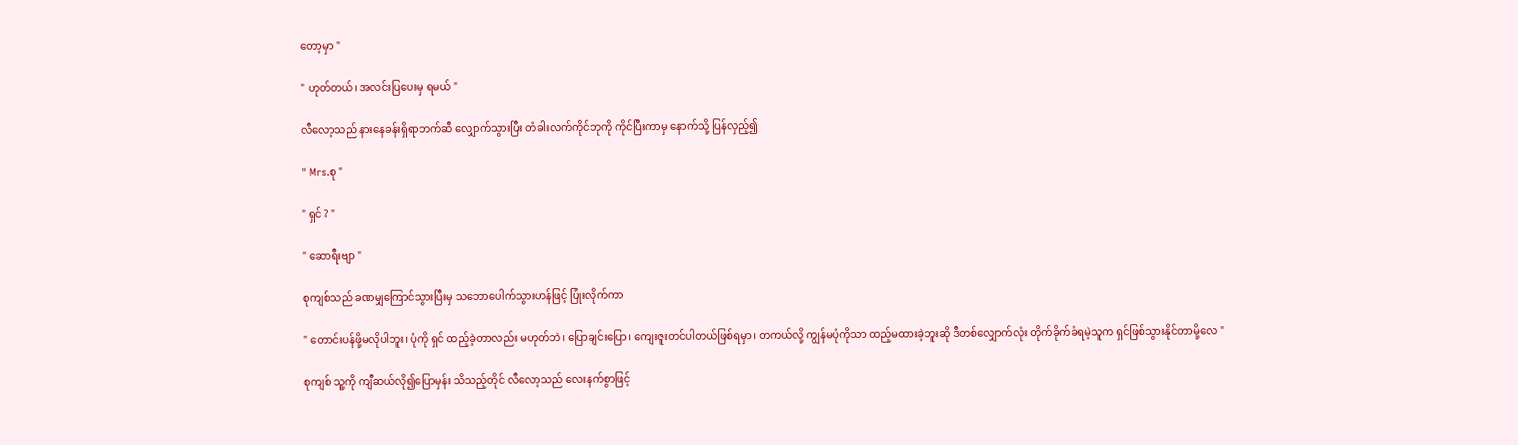တော့မှာ "

" ဟုတ်တယ်၊ အလင်းပြပေးမှ ရမယ် "

လီလော့သည် နားနေခန်းရှိရာဘက်ဆီ လျှောက်သွားပြီး တံခါးလက်ကိုင်ဘုကို ကိုင်ပြီးကာမှ နောက်သို့ ပြန်လှည့်၍

" Mrs.စု "

" ရှင် ? "

" ဆောရီးဗျာ "

စုကျစ်သည် ခဏမျှကြောင်သွားပြီးမှ သဘောပေါက်သွားဟန်ဖြင့် ပြုံးလိုက်ကာ

" တောင်းပန်ဖို့မလိုပါဘူး၊ ပုံကို ရှင် ထည့်ခဲ့တာလည်း မဟုတ်ဘဲ၊ ပြောချင်းပြော၊ ကျေးဇူးတင်ပါတယ်ဖြစ်ရမှာ၊ တကယ်လို့ ကျွန်မပုံကိုသာ ထည့်မထားခဲ့ဘူးဆို ဒီတစ်လျှောက်လုံး တိုက်ခိုက်ခံရမဲ့သူက ရှင်ဖြစ်သွားနိုင်တာမို့လေ "

စုကျစ် သူ့ကို ကျီဆယ်လို၍ပြောမှန်း သိသည့်တိုင် လီလော့သည် လေးနက်စွာဖြင့်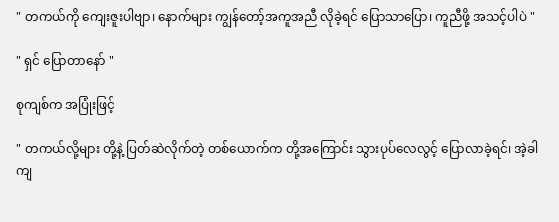" တကယ်ကို ကျေးဇူးပါဗျာ၊ နောက်များ ကျွန်တော့်အကူအညီ လိုခဲ့ရင် ပြောသာပြော၊ ကူညီဖို့ အသင့်ပါပဲ "

" ရှင် ပြောတာနော် "

စုကျစ်က အပြုံးဖြင့်

" တကယ်လို့များ တို့နဲ့ ပြတ်ဆဲလိုက်တဲ့ တစ်ယောက်က တို့အကြောင်း သွားပုပ်လေလွင့် ပြောလာခဲ့ရင်၊ အဲ့ခါကျ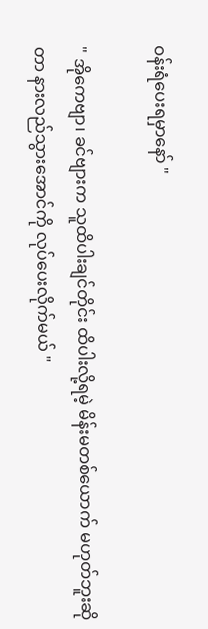ဝန်းရံပေးရမှာနော် "

" အိုကေဗျာ၊ ခင်ဗျားက သူထိပါးချင်တိုင်း ထိပါးလို့ရမဲ့ မိန်းမတစ်ယောက် မဟုတ်ဘူးဆိုတာ နားလည်သွားအောင်ကို လုပ်ပေးလိုက်မယ် "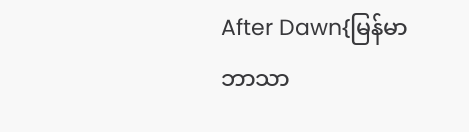After Dawn{မြန်မာဘာသာ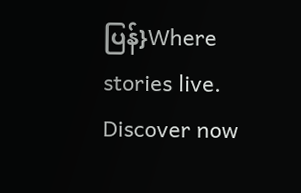ပြန်}Where stories live. Discover now